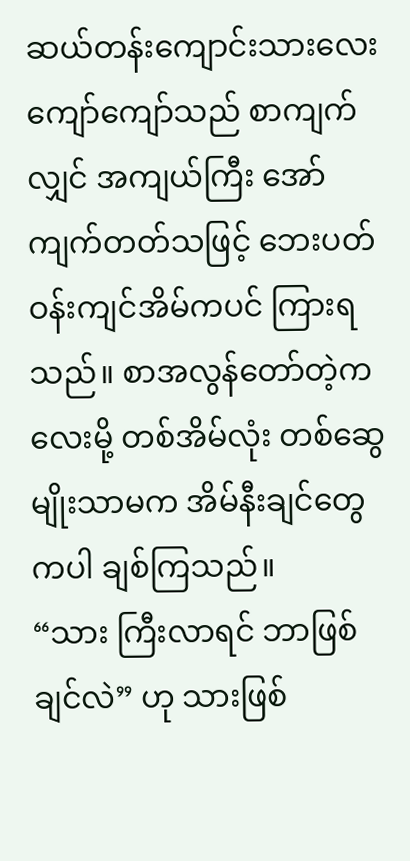ဆယ်တန်းကျောင်းသားလေး ကျော်ကျော်သည် စာကျက်လျှင် အကျယ်ကြီး အော်ကျက်တတ်သဖြင့် ဘေးပတ်ဝန်းကျင်အိမ်ကပင် ကြားရသည်။ စာအလွန်တော်တဲ့ကလေးမို့ တစ်အိမ်လုံး တစ်ဆွေမျိုးသာမက အိမ်နီးချင်တွေကပါ ချစ်ကြသည်။
“သား ကြီးလာရင် ဘာဖြစ်ချင်လဲ” ဟု သားဖြစ်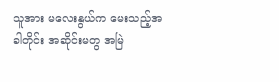သူအား မလေးနွယ်က မေးသည့်အခါတိုင်း အဆိုင်းမတွ အမြဲ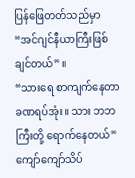ပြန်ဖြေတတ်သည်မှာ
“အင်ဂျင်နီယာကြီးဖြစ်ချင်တယ်” ။
“သားရေ စာကျက်နေတာ ခဏရပ်အုံး။ သား ဘဘကြီးတို့ ရောက်နေတယ်”
ကျော်ကျော်သိပ်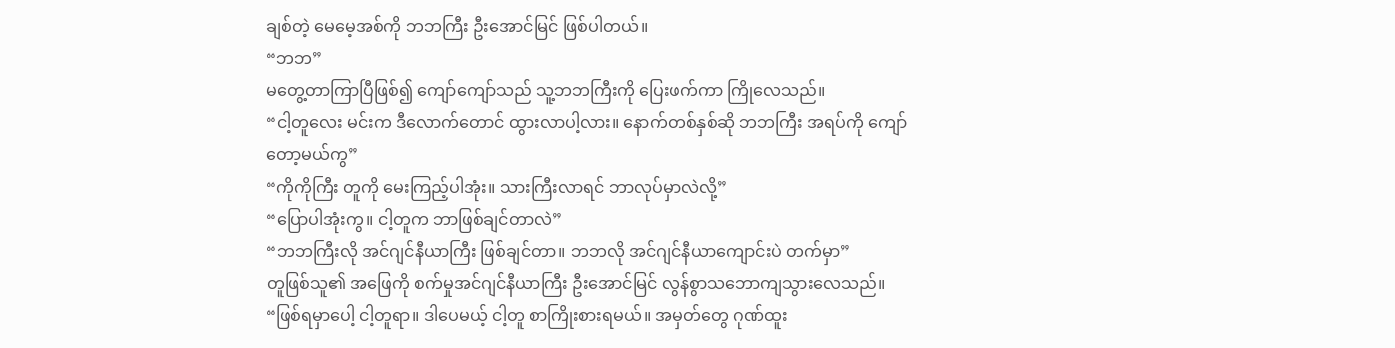ချစ်တဲ့ မေမေ့အစ်ကို ဘဘကြီး ဦးအောင်မြင် ဖြစ်ပါတယ်။
“ဘဘ”
မတွေ့တာကြာပြီဖြစ်၍ ကျော်ကျော်သည် သူ့ဘဘကြီးကို ပြေးဖက်ကာ ကြိုလေသည်။
“ငါ့တူလေး မင်းက ဒီလောက်တောင် ထွားလာပါ့လား။ နောက်တစ်နှစ်ဆို ဘဘကြီး အရပ်ကို ကျော်တော့မယ်ကွ”
“ကိုကိုကြီး တူကို မေးကြည့်ပါအုံး။ သားကြီးလာရင် ဘာလုပ်မှာလဲလို့”
“ပြောပါအုံးကွ။ ငါ့တူက ဘာဖြစ်ချင်တာလဲ”
“ဘဘကြီးလို အင်ဂျင်နီယာကြီး ဖြစ်ချင်တာ။ ဘဘလို အင်ဂျင်နီယာကျောင်းပဲ တက်မှာ”
တူဖြစ်သူ၏ အဖြေကို စက်မှုအင်ဂျင်နီယာကြီး ဦးအောင်မြင် လွန်စွာသဘောကျသွားလေသည်။
“ဖြစ်ရမှာပေါ့ ငါ့တူရာ။ ဒါပေမယ့် ငါ့တူ စာကြိုးစားရမယ်။ အမှတ်တွေ ဂုဏ်ထူး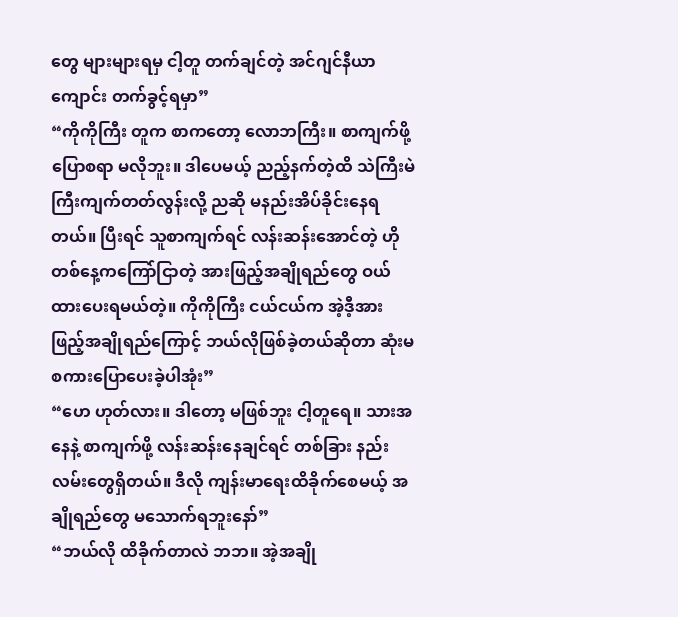တွေ များများရမှ ငါ့တူ တက်ချင်တဲ့ အင်ဂျင်နီယာကျောင်း တက်ခွင့်ရမှာ”
“ကိုကိုကြီး တူက စာကတော့ လောဘကြီး။ စာကျက်ဖို့ ပြောစရာ မလိုဘူး။ ဒါပေမယ့် ညည့်နက်တဲ့ထိ သဲကြီးမဲကြီးကျက်တတ်လွန်းလို့ ညဆို မနည်းအိပ်ခိုင်းနေရတယ်။ ပြီးရင် သူစာကျက်ရင် လန်းဆန်းအောင်တဲ့ ဟိုတစ်နေ့ကကြော်ငြာတဲ့ အားဖြည့်အချိုရည်တွေ ဝယ်ထားပေးရမယ်တဲ့။ ကိုကိုကြီး ငယ်ငယ်က အဲ့ဒီ့အားဖြည့်အချိုရည်ကြောင့် ဘယ်လိုဖြစ်ခဲ့တယ်ဆိုတာ ဆုံးမစကားပြောပေးခဲ့ပါအုံး”
“ဟေ ဟုတ်လား။ ဒါတော့ မဖြစ်ဘူး ငါ့တူရေ။ သားအနေနဲ့ စာကျက်ဖို့ လန်းဆန်းနေချင်ရင် တစ်ခြား နည်းလမ်းတွေရှိတယ်။ ဒီလို ကျန်းမာရေးထိခိုက်စေမယ့် အချိုရည်တွေ မသောက်ရဘူးနော်”
“ဘယ်လို ထိခိုက်တာလဲ ဘဘ။ အဲ့အချို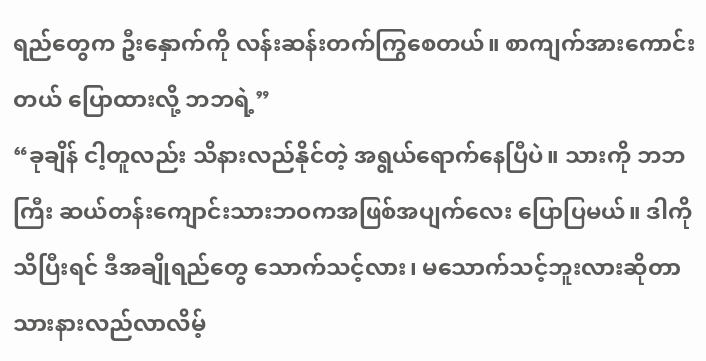ရည်တွေက ဦးနှောက်ကို လန်းဆန်းတက်ကြွစေတယ်။ စာကျက်အားကောင်းတယ် ပြောထားလို့ ဘဘရဲ့”
“ခုချိန် ငါ့တူလည်း သိနားလည်နိုင်တဲ့ အရွယ်ရောက်နေပြီပဲ။ သားကို ဘဘကြီး ဆယ်တန်းကျောင်းသားဘဝကအဖြစ်အပျက်လေး ပြောပြမယ်။ ဒါကို သိပြီးရင် ဒီအချိုရည်တွေ သောက်သင့်လား၊ မသောက်သင့်ဘူးလားဆိုတာသားနားလည်လာလိမ့်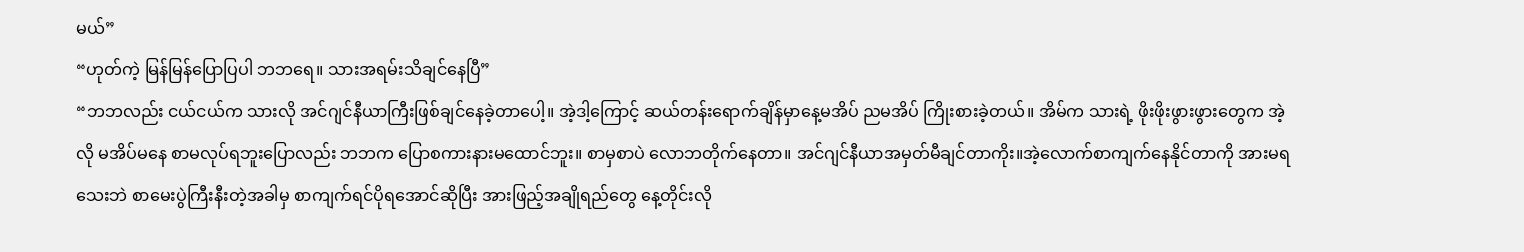မယ်”
“ဟုတ်ကဲ့ မြန်မြန်ပြောပြပါ ဘဘရေ။ သားအရမ်းသိချင်နေပြီ”
“ဘဘလည်း ငယ်ငယ်က သားလို အင်ဂျင်နီယာကြီးဖြစ်ချင်နေခဲ့တာပေါ့။ အဲ့ဒါ့ကြောင့် ဆယ်တန်းရောက်ချိန်မှာနေ့မအိပ် ညမအိပ် ကြိုးစားခဲ့တယ်။ အိမ်က သားရဲ့ ဖိုးဖိုးဖွားဖွားတွေက အဲ့လို မအိပ်မနေ စာမလုပ်ရဘူးပြောလည်း ဘဘက ပြောစကားနားမထောင်ဘူး။ စာမှစာပဲ လောဘတိုက်နေတာ။ အင်ဂျင်နီယာအမှတ်မီချင်တာကိုး။အဲ့လောက်စာကျက်နေနိုင်တာကို အားမရသေးဘဲ စာမေးပွဲကြီးနီးတဲ့အခါမှ စာကျက်ရင်ပိုရအောင်ဆိုပြီး အားဖြည့်အချိုရည်တွေ နေ့တိုင်းလို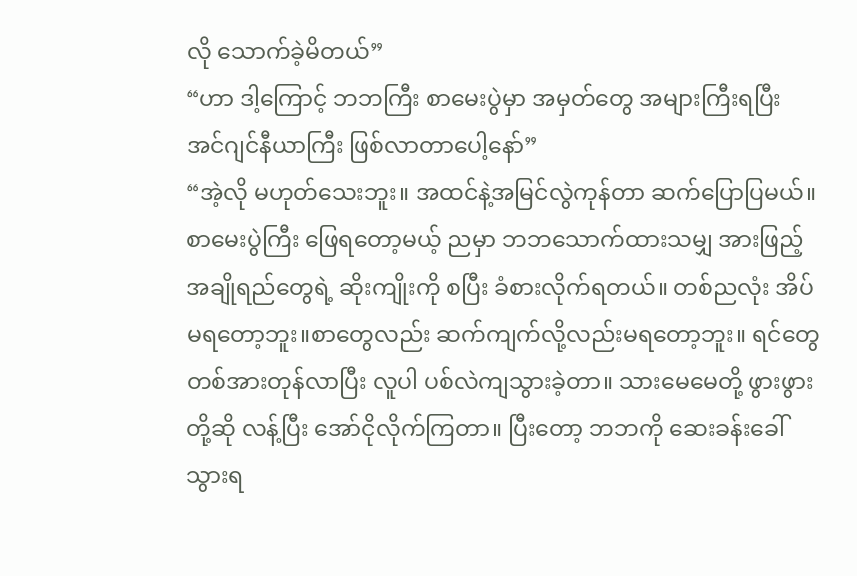လို သောက်ခဲ့မိတယ်”
“ဟာ ဒါ့ကြောင့် ဘဘကြီး စာမေးပွဲမှာ အမှတ်တွေ အများကြီးရပြီး အင်ဂျင်နီယာကြီး ဖြစ်လာတာပေါ့နော်”
“အဲ့လို မဟုတ်သေးဘူး။ အထင်နဲ့အမြင်လွဲကုန်တာ ဆက်ပြောပြမယ်။ စာမေးပွဲကြီး ဖြေရတော့မယ့် ညမှာ ဘဘသောက်ထားသမျှ အားဖြည့်အချိုရည်တွေရဲ့ ဆိုးကျိုးကို စပြီး ခံစားလိုက်ရတယ်။ တစ်ညလုံး အိပ်မရတော့ဘူး။စာတွေလည်း ဆက်ကျက်လို့လည်းမရတော့ဘူး။ ရင်တွေ တစ်အားတုန်လာပြီး လူပါ ပစ်လဲကျသွားခဲ့တာ။ သားမေမေတို့ ဖွားဖွားတို့ဆို လန့်ပြီး အော်ငိုလိုက်ကြတာ။ ပြီးတော့ ဘဘကို ဆေးခန်းခေါ်သွားရ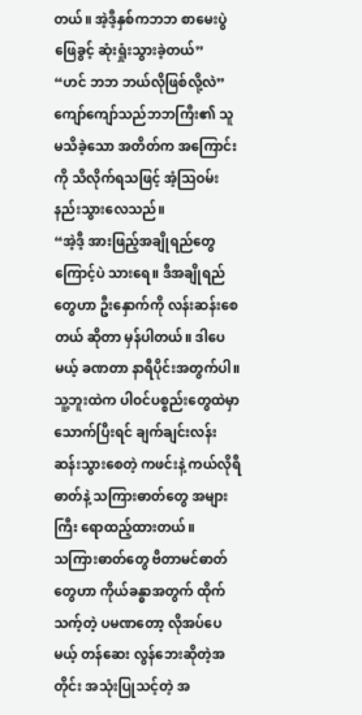တယ်။ အဲ့ဒီ့နှစ်ကဘဘ စာမေးပွဲဖြေခွင့် ဆုံးရှုံးသွားခဲ့တယ်”
“ဟင် ဘဘ ဘယ်လိုဖြစ်လို့လဲ”
ကျော်ကျော်သည်ဘဘကြီး၏ သူမသိခဲ့သော အတိတ်က အကြောင်းကို သိလိုက်ရသဖြင့် အံ့ဩဝမ်းနည်းသွားလေသည်။
“အဲ့ဒီ့ အားဖြည့်အချိုရည်တွေကြောင့်ပဲ သားရေ။ ဒီအချိုရည်တွေဟာ ဦးနှောက်ကို လန်းဆန်းစေတယ် ဆိုတာ မှန်ပါတယ်။ ဒါပေမယ့် ခဏတာ နာရီပိုင်းအတွက်ပါ။ သူ့ဘူးထဲက ပါဝင်ပစ္စည်းတွေထဲမှာ သောက်ပြီးရင် ချက်ချင်းလန်းဆန်းသွားစေတဲ့ ကဖင်းနဲ့ ကယ်လိုရီဓာတ်နဲ့ သကြားဓာတ်တွေ အများကြီး ရောထည့်ထားတယ်။
သကြားဓာတ်တွေ ဗီတာမင်ဓာတ်တွေဟာ ကိုယ်ခန္ဓာအတွက် ထိုက်သက့်တဲ့ ပမဏတော့ လိုအပ်ပေမယ့် တန်ဆေး လွန်ဘေးဆိုတဲ့အတိုင်း အသုံးပြုသင့်တဲ့ အ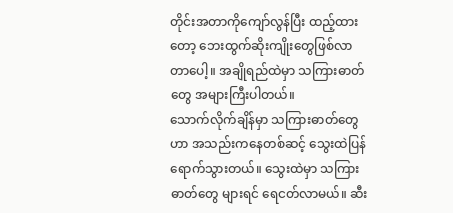တိုင်းအတာကိုကျော်လွန်ပြီး ထည့်ထားတော့ ဘေးထွက်ဆိုးကျိုးတွေဖြစ်လာတာပေါ့။ အချိုရည်ထဲမှာ သကြားဓာတ်တွေ အများကြီးပါတယ်။
သောက်လိုက်ချိန်မှာ သကြားဓာတ်တွေဟာ အသည်းကနေတစ်ဆင့် သွေးထဲပြန်ရောက်သွားတယ်။ သွေးထဲမှာ သကြားဓာတ်တွေ များရင် ရေငတ်လာမယ်။ ဆီး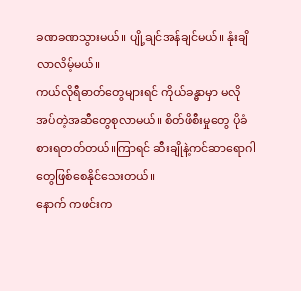ခဏခဏသွားမယ်။ ပျို့ချင်အန်ချင်မယ်။ နုံးချိလာလိမ့်မယ်။
ကယ်လိုရီဓာတ်တွေများရင် ကိုယ်ခန္ဓာမှာ မလိုအပ်တဲ့အဆီတွေစုလာမယ်။ စိတ်ဖိစီးမှုတွေ ပိုခံစားရတတ်တယ်။ကြာရင် ဆီးချိုနဲ့ကင်ဆာရောဂါတွေဖြစ်စေနိုင်သေးတယ်။
နောက် ကဖင်းက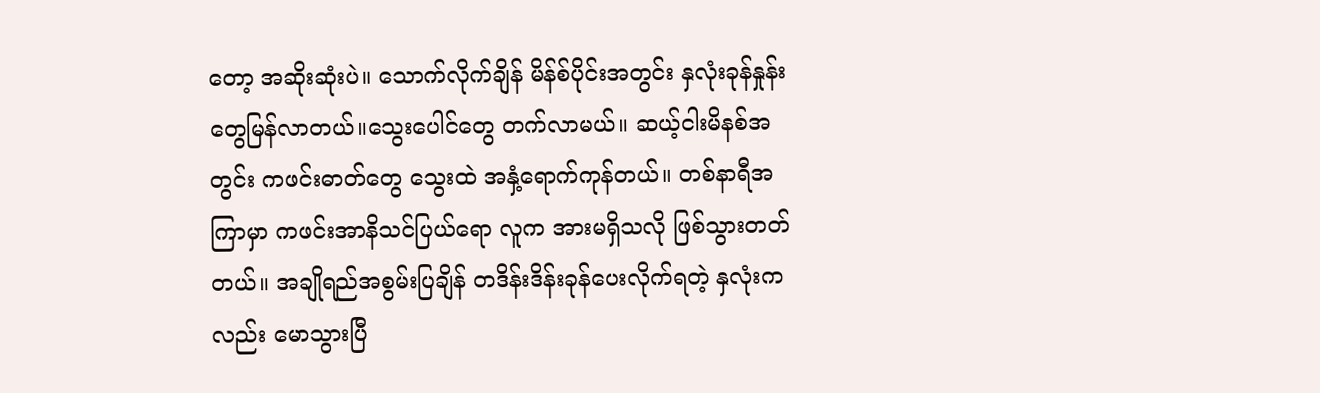တော့ အဆိုးဆုံးပဲ။ သောက်လိုက်ချိန် မိန်စ်ပိုင်းအတွင်း နှလုံးခုန်နှုန်းတွေမြန်လာတယ်။သွေးပေါင်တွေ တက်လာမယ်။ ဆယ့်ငါးမိနစ်အတွင်း ကဖင်းဓာတ်တွေ သွေးထဲ အနှံ့ရောက်ကုန်တယ်။ တစ်နာရီအကြာမှာ ကဖင်းအာနိသင်ပြယ်ရော လူက အားမရှိသလို ဖြစ်သွားတတ်တယ်။ အချိုရည်အစွမ်းပြချိန် တဒိန်းဒိန်းခုန်ပေးလိုက်ရတဲ့ နှလုံးကလည်း မောသွားပြီ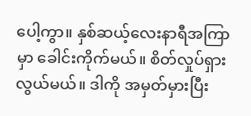ပေါ့ကွာ။ နှစ်ဆယ့်လေးနာရီအကြာမှာ ခေါင်းကိုက်မယ်။ စိတ်လှုပ်ရှားလွယ်မယ်။ ဒါကို အမှတ်မှားပြီး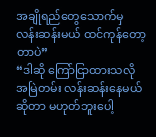အချိုရည်တွေသောက်မှ လန်းဆန်းမယ် ထင်ကုန်တော့တာပဲ”
“ဒါဆို ကြော်ငြာထားသလို အမြဲတမ်း လန်းဆန်းနေမယ်ဆိုတာ မဟုတ်ဘူးပေါ့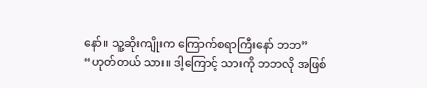နော်။ သူ့ဆိုးကျိုးက ကြောက်စရာကြီးနော် ဘဘ”
“ဟုတ်တယ် သား။ ဒါ့ကြောင့် သားကို ဘဘလို အဖြစ်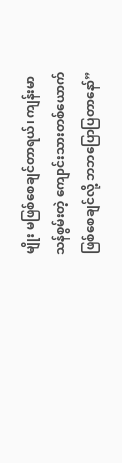မျိုး မဖြစ်စေချင်တာရယ်၊ ကျန်းမာသန်စွမ်းတဲ့ ကျောင်းသားတစ်ယောက်ဖြစ်စေချင်လို့ ဘဘပြောပြတာနော်”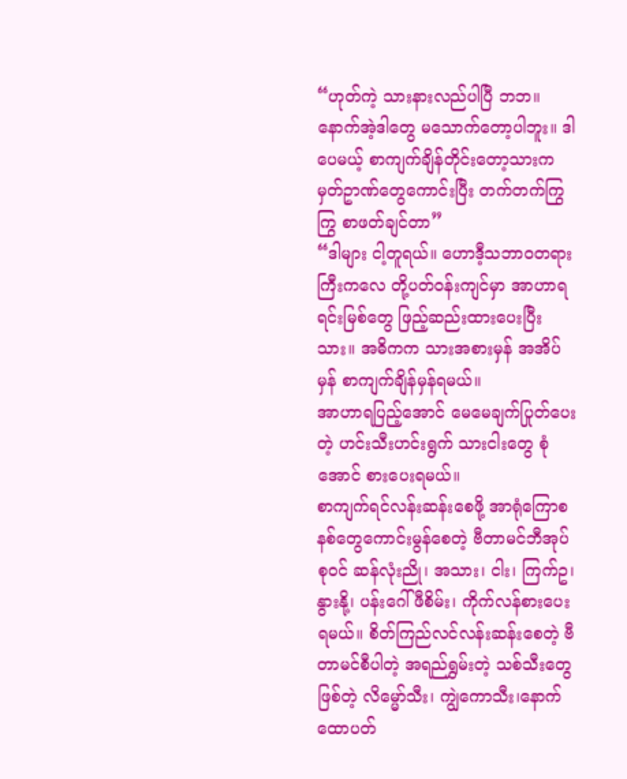“ဟုတ်ကဲ့ သားနားလည်ပါပြီ ဘဘ။ နောက်အဲ့ဒါတွေ မသောက်တော့ပါဘူး။ ဒါပေမယ့် စာကျက်ချိန်တိုင်းတော့သားက မှတ်ဥာဏ်တွေကောင်းပြီး တက်တက်ကြွကြွ စာဖတ်ချင်တာ”
“ဒါများ ငါ့တူရယ်။ ဟောဒီ့သဘာဝတရားကြီးကလေ တို့ပတ်ဝန်းကျင်မှာ အာဟာရရင်းမြစ်တွေ ဖြည့်ဆည်းထားပေးပြီးသား။ အဓိကက သားအစားမှန် အအိပ်မှန် စာကျက်ချိန်မှန်ရမယ်။
အာဟာရပြည့်အောင် မေမေချက်ပြုတ်ပေးတဲ့ ဟင်းသီးဟင်းရွက် သားငါးတွေ စုံအောင် စားပေးရမယ်။
စာကျက်ရင်လန်းဆန်းစေဖို့ အာရုံကြောစနစ်တွေကောင်းမွန်စေတဲ့ ဗီတာမင်ဘီအုပ်စုဝင် ဆန်လုံးညို၊ အသား၊ ငါး၊ ကြက်ဥ၊နွားနို့၊ ပန်းဂေါ်ဖီစိမ်း၊ ကိုက်လန်စားပေးရမယ်။ စိတ်ကြည်လင်လန်းဆန်းစေတဲ့ ဗီတာမင်စီပါတဲ့ အရည်ရွှမ်းတဲ့ သစ်သီးတွေဖြစ်တဲ့ လိမ္မော်သီး၊ ကျွဲကောသီး၊နောက် ထောပတ်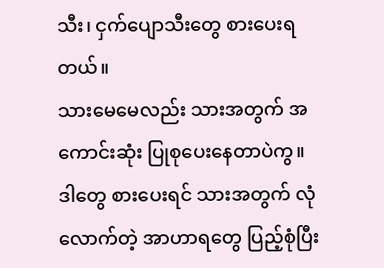သီး၊ ငှက်ပျောသီးတွေ စားပေးရတယ်။
သားမေမေလည်း သားအတွက် အကောင်းဆုံး ပြုစုပေးနေတာပဲကွ။ ဒါတွေ စားပေးရင် သားအတွက် လုံလောက်တဲ့ အာဟာရတွေ ပြည့်စုံပြီး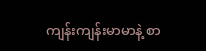ကျန်းကျန်းမာမာနဲ့ စာ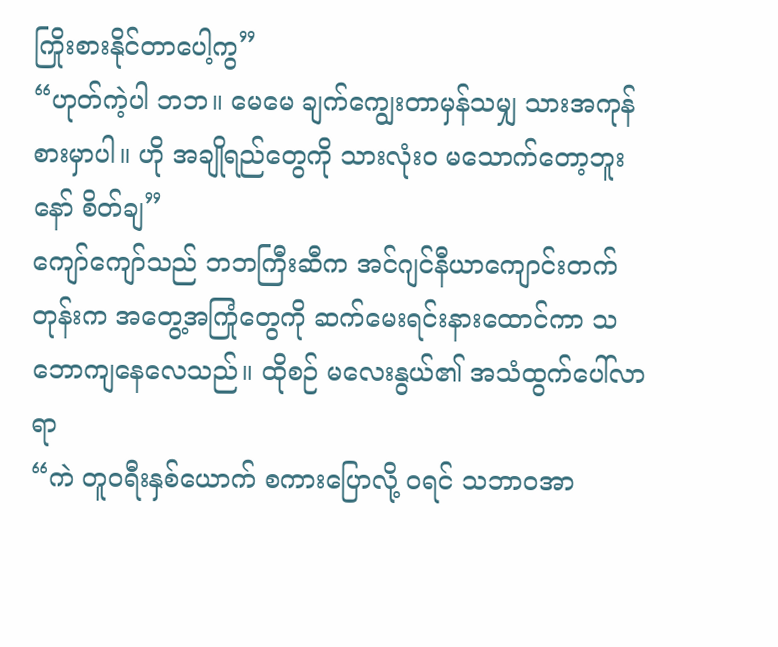ကြိုးစားနိုင်တာပေါ့ကွ”
“ဟုတ်ကဲ့ပါ ဘဘ။ မေမေ ချက်ကျွေးတာမှန်သမျှ သားအကုန်စားမှာပါ။ ဟို အချိုရည်တွေကို သားလုံးဝ မသောက်တော့ဘူးနော် စိတ်ချ”
ကျော်ကျော်သည် ဘဘကြီးဆီက အင်ဂျင်နီယာကျောင်းတက်တုန်းက အတွေ့အကြုံတွေကို ဆက်မေးရင်းနားထောင်ကာ သဘောကျနေလေသည်။ ထိုစဉ် မလေးနွယ်၏ အသံထွက်ပေါ်လာရာ
“ကဲ တူဝရီးနှစ်ယောက် စကားပြောလို့ ဝရင် သဘာဝအာ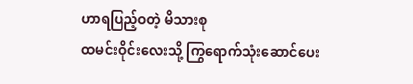ဟာရပြည့်ဝတဲ့ မိသားစု
ထမင်းဝိုင်းလေးသို့ ကြွရောက်သုံးဆောင်ပေး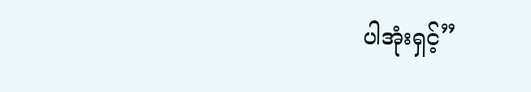ပါအုံးရှင့်”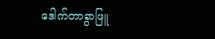ဒေါက်တာခွာဖြူ